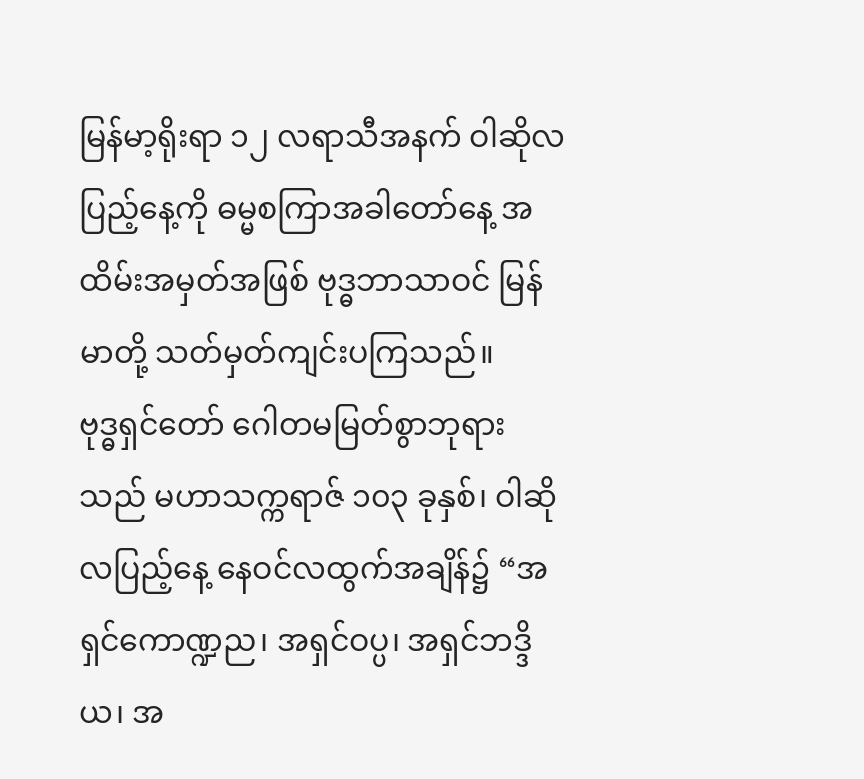မြန်မာ့ရိုးရာ ၁၂ လရာသီအနက် ဝါဆိုလပြည့်နေ့ကို ဓမ္မစကြာအခါတော်နေ့ အထိမ်းအမှတ်အဖြစ် ဗုဒ္ဓဘာသာဝင် မြန်မာတို့ သတ်မှတ်ကျင်းပကြသည်။
ဗုဒ္ဓရှင်တော် ဂေါတမမြတ်စွာဘုရားသည် မဟာသက္ကရာဇ် ၁၀၃ ခုနှစ်၊ ဝါဆိုလပြည့်နေ့ နေဝင်လထွက်အချိန်၌ “အရှင်ကောဏ္ဍည၊ အရှင်ဝပ္ပ၊ အရှင်ဘဒ္ဒိယ၊ အ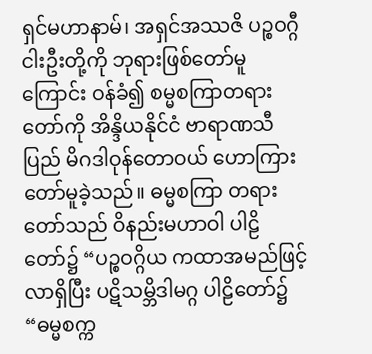ရှင်မဟာနာမ်၊ အရှင်အဿဇိ ပဉ္စဝဂ္ဂီငါးဦးတို့ကို ဘုရားဖြစ်တော်မူကြောင်း ဝန်ခံ၍ စမ္မစကြာတရားတော်ကို အိန္ဒိယနိုင်ငံ ဗာရာဏသီပြည် မိဂဒါဝုန်တောဝယ် ဟောကြားတော်မူခဲ့သည်။ ဓမ္မစကြာ တရားတော်သည် ဝိနည်းမဟာဝါ ပါဠိတော်၌ “ပဉ္စဝဂ္ဂိယ ကထာအမည်ဖြင့် လာရှိပြီး ပဋိသမ္ဘိဒါမဂ္ဂ ပါဠိတော်၌ “ဓမ္မစက္က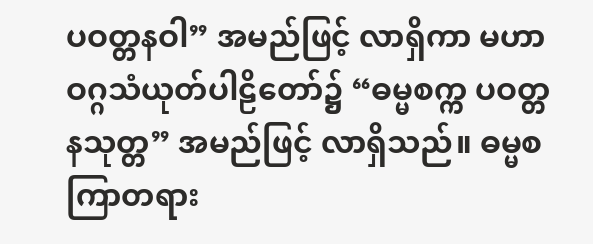ပဝတ္တနဝါ” အမည်ဖြင့် လာရှိကာ မဟာဝဂ္ဂသံယုတ်ပါဠိတော်၌ “ဓမ္မစက္က ပဝတ္တနသုတ္တ” အမည်ဖြင့် လာရှိသည်။ ဓမ္မစကြာတရား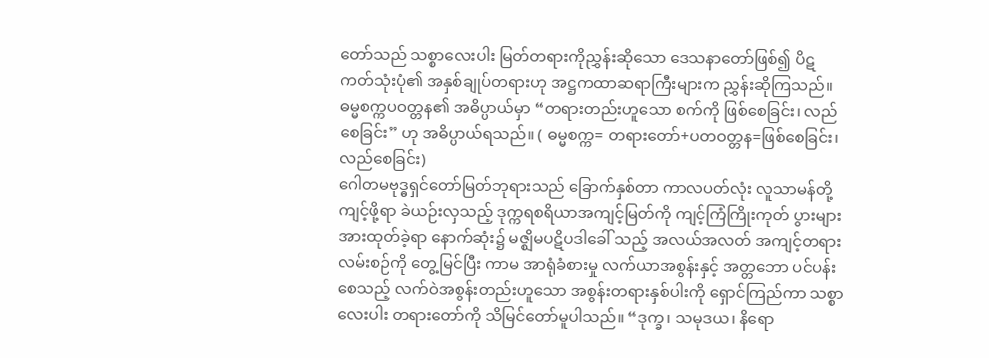တော်သည် သစ္စာလေးပါး မြတ်တရားကိုညွှန်းဆိုသော ဒေသနာတော်ဖြစ်၍ ပိဋကတ်သုံးပုံ၏ အနှစ်ချုပ်တရားဟု အဋ္ဌကထာဆရာကြီးများက ညွှန်းဆိုကြသည်။ ဓမ္မစက္ကပဝတ္တန၏ အဓိပ္ပာယ်မှာ “တရားတည်းဟူသော စက်ကို ဖြစ်စေခြင်း၊ လည်စေခြင်း” ဟု အဓိပ္ပာယ်ရသည်။ ( ဓမ္မစက္က= တရားတော်+ပတဝတ္တန=ဖြစ်စေခြင်း၊ လည်စေခြင်း)
ဂေါတမဗုဒ္ဓရှင်တော်မြတ်ဘုရားသည် ခြောက်နှစ်တာ ကာလပတ်လုံး လူသာမန်တို့ ကျင့်ဖို့ရာ ခဲယဉ်းလှသည့် ဒုက္ကရစရိယာအကျင့်မြတ်ကို ကျင့်ကြံကြိုးကုတ် ပွားများအားထုတ်ခဲ့ရာ နောက်ဆုံး၌ မဇ္ဈိမပဋိပဒါခေါ် သည့် အလယ်အလတ် အကျင့်တရားလမ်းစဉ်ကို တွေ့မြင်ပြီး ကာမ အာရုံခံစားမှု လက်ယာအစွန်းနှင့် အတ္တဘော ပင်ပန်းစေသည့် လက်ဝဲအစွန်းတည်းဟူသော အစွန်းတရားနှစ်ပါးကို ရှောင်ကြည်ကာ သစ္စာလေးပါး တရားတော်ကို သိမြင်တော်မူပါသည်။ “ဒုက္ခ၊ သမုဒယ၊ နိရော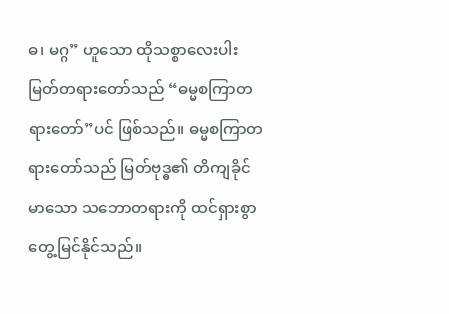ဓ၊ မဂ္ဂ” ဟူသော ထိုသစ္စာလေးပါး မြတ်တရားတော်သည် “ဓမ္မစကြာတရားတော်”ပင် ဖြစ်သည်။ ဓမ္မစကြာတရားတော်သည် မြတ်ဗုဒ္ဓ၏ တိကျခိုင်မာသော သဘောတရားကို ထင်ရှားစွာတွေ့မြင်နိုင်သည်။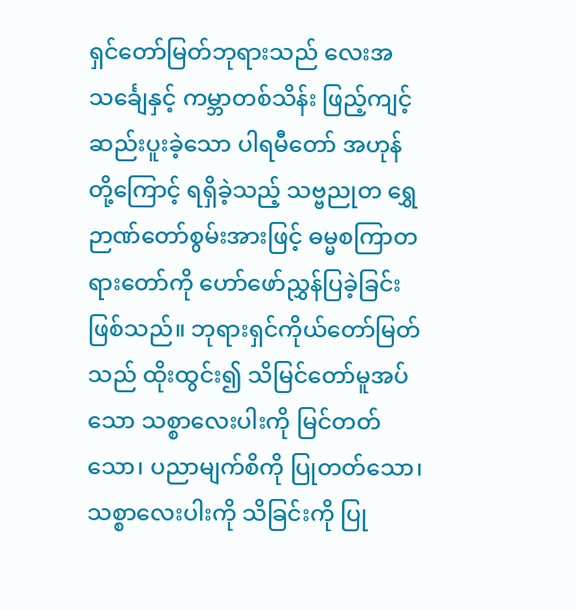ရှင်တော်မြတ်ဘုရားသည် လေးအသင်္ချေနှင့် ကမ္ဘာတစ်သိန်း ဖြည့်ကျင့်ဆည်းပူးခဲ့သော ပါရမီတော် အဟုန်တို့ကြောင့် ရရှိခဲ့သည့် သဗ္ဗညုတ ရွှေဉာဏ်တော်စွမ်းအားဖြင့် ဓမ္မစကြာတရားတော်ကို ဟော်ဖော်ညွှန်ပြခဲ့ခြင်းဖြစ်သည်။ ဘုရားရှင်ကိုယ်တော်မြတ်သည် ထိုးထွင်း၍ သိမြင်တော်မူအပ်သော သစ္စာလေးပါးကို မြင်တတ်သော၊ ပညာမျက်စိကို ပြုတတ်သော၊ သစ္စာလေးပါးကို သိခြင်းကို ပြု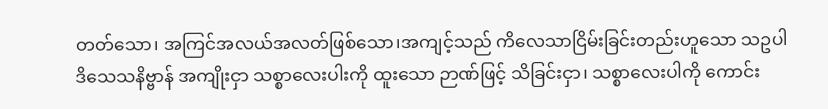တတ်သော၊ အကြင်အလယ်အလတ်ဖြစ်သော၊အကျင့်သည် ကိလေသာငြိမ်းခြင်းတည်းဟူသော သဥပါဒိသေသနိဗ္ဗာန် အကျိုးငှာ သစ္စာလေးပါးကို ထူးသော ဉာဏ်ဖြင့် သိခြင်းငှာ၊ သစ္စာလေးပါကို ကောင်း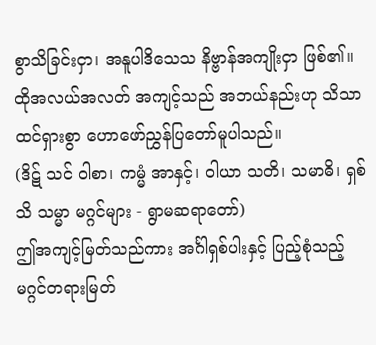စွာသိခြင်းငှာ၊ အနူပါဒိသေသ နိဗ္ဗာန်အကျိုးငှာ ဖြစ်၏။ ထိုအလယ်အလတ် အကျင့်သည် အဘယ်နည်းဟု သိသာထင်ရှားစွာ ဟောဖော်ညွှန်ပြတော်မူပါသည်။
(ဒိဋ် သင် ဝါစာ၊ ကမ္မံ အာနှင့်၊ ဝါယာ သတိ၊ သမာဓိ၊ ရှစ် သိ သမ္မာ မဂ္ဂင်များ - ရွာမဆရာတော်)
ဤအကျင့်မြတ်သည်ကား အင်္ဂါရှစ်ပါးနှင့် ပြည့်စုံသည့် မဂ္ဂင်တရားမြတ်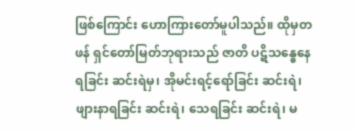ဖြစ်ကြောင်း ဟောကြားတော်မူပါသည်။ ထိုမှတဖန် ရှင်တော်မြတ်ဘုရားသည် ဇာတိ ပဋိသန္ဓေနေရခြင်း ဆင်းရဲမှ၊ အိုမင်းရင့်ရော်ခြင်း ဆင်းရဲ၊ ဖျားနာရခြင်း ဆင်းရဲ၊ သေရခြင်း ဆင်းရဲ၊ မ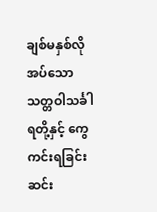ချစ်မနှစ်လိုအပ်သော သတ္တဝါသင်္ခါရတို့နှင့် ကွေကင်းရခြင်းဆင်း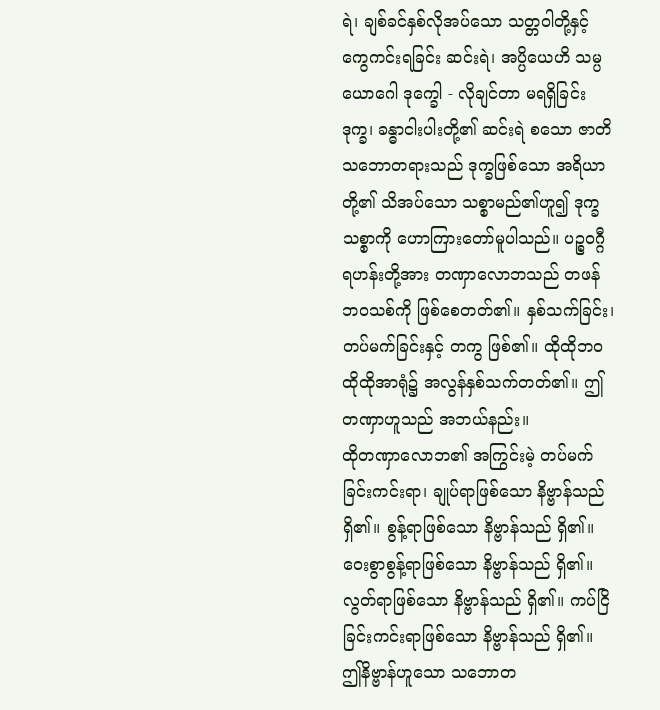ရဲ၊ ချစ်ခင်နှစ်လိုအပ်သော သတ္တဝါတို့နှင့် ကွေကင်းရခြင်း ဆင်းရဲ၊ အပ္ပိယေဟိ သမ္ပယောဂေါ ဒုက္ခေါ - လိုချင်တာ မရရှိခြင်း ဒုက္ခ၊ ခန္ဓာငါးပါးတို့၏ ဆင်းရဲ စသော ဇာတိသဘောတရားသည် ဒုက္ခဖြစ်သော အရိယာတို့၏ သိအပ်သော သစ္စာမည်၏ဟူ၍ ဒုက္ခသစ္စာကို ဟောကြားတော်မူပါသည်။ ပဉ္စဝဂ္ဂီရဟန်းတို့အား တဏှာလောဘသည် တဖန်ဘဝသစ်ကို ဖြစ်စေတတ်၏။ နှစ်သက်ခြင်း၊တပ်မက်ခြင်းနှင့် တကွ ဖြစ်၏။ ထိုထိုဘဝ ထိုထိုအာရုံ၌ အလွန်နှစ်သက်တတ်၏။ ဤတဏှာဟူသည် အဘယ်နည်း။
ထိုတဏှာလောဘ၏ အကြွင်းမဲ့ တပ်မက်ခြင်းကင်းရာ၊ ချုပ်ရာဖြစ်သော နိဗ္ဗာန်သည် ရှိ၏။ စွန့်ရာဖြစ်သော နိဗ္ဗာန်သည် ရှိ၏။ ဝေးစွာစွန့်ရာဖြစ်သော နိဗ္ဗာန်သည် ရှိ၏။ လွတ်ရာဖြစ်သော နိဗ္ဗာန်သည် ရှိ၏။ ကပ်ငြိခြင်းကင်းရာဖြစ်သော နိဗ္ဗာန်သည် ရှိ၏။ ဤနိဗ္ဗာန်ဟူသော သဘောတ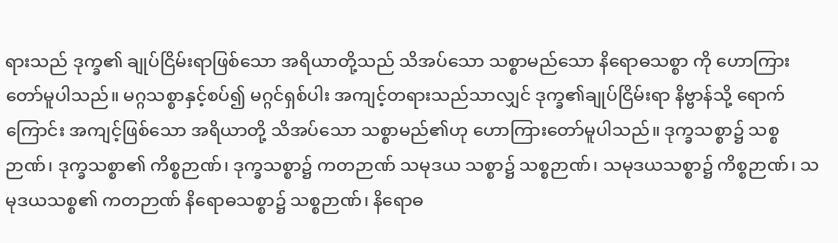ရားသည် ဒုက္ခ၏ ချုပ်ငြိမ်းရာဖြစ်သော အရိယာတို့သည် သိအပ်သော သစ္စာမည်သော နိရောဓသစ္စာ ကို ဟောကြားတော်မူပါသည်။ မဂ္ဂသစ္စာနှင့်စပ်၍ မဂ္ဂင်ရှစ်ပါး အကျင့်တရားသည်သာလျှင် ဒုက္ခ၏ချုပ်ငြိမ်းရာ နိဗ္ဗာန်သို့ ရောက်ကြောင်း အကျင့်ဖြစ်သော အရိယာတို့ သိအပ်သော သစ္စာမည်၏ဟု ဟောကြားတော်မူပါသည်။ ဒုက္ခသစ္စာ၌ သစ္စဉာဏ်၊ ဒုက္ခသစ္စာ၏ ကိစ္စဉာဏ်၊ ဒုက္ခသစ္စာ၌ ကတဉာဏ် သမုဒယ သစ္စာ၌ သစ္စဉာဏ်၊ သမုဒယသစ္စာ၌ ကိစ္စဉာဏ်၊ သမုဒယသစ္စ၏ ကတဉာဏ် နိရောဓသစ္စာ၌ သစ္စဉာဏ်၊ နိရောဓ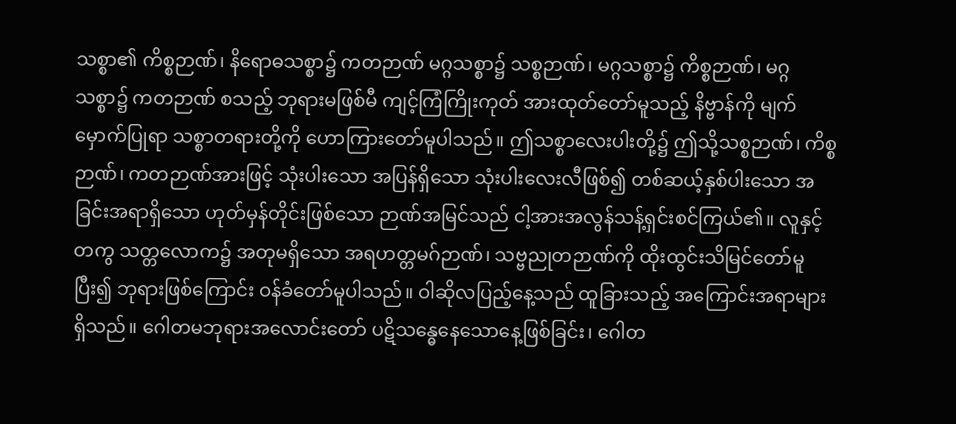သစ္စာ၏ ကိစ္စဉာဏ်၊ နိရောဓသစ္စာ၌ ကတဉာဏ် မဂ္ဂသစ္စာ၌ သစ္စဉာဏ်၊ မဂ္ဂသစ္စာ၌ ကိစ္စဉာဏ်၊ မဂ္ဂသစ္စာ၌ ကတဉာဏ် စသည့် ဘုရားမဖြစ်မီ ကျင့်ကြံကြိုးကုတ် အားထုတ်တော်မူသည့် နိဗ္ဗာန်ကို မျက်မှောက်ပြုရာ သစ္စာတရားတို့ကို ဟောကြားတော်မူပါသည်။ ဤသစ္စာလေးပါးတို့၌ ဤသို့သစ္စဉာဏ်၊ ကိစ္စဉာဏ်၊ ကတဉာဏ်အားဖြင့် သုံးပါးသော အပြန်ရှိသော သုံးပါးလေးလီဖြစ်၍ တစ်ဆယ့်နှစ်ပါးသော အခြင်းအရာရှိသော ဟုတ်မှန်တိုင်းဖြစ်သော ဉာဏ်အမြင်သည် ငါ့အားအလွန်သန့်ရှင်းစင်ကြယ်၏။ လူနှင့်တကွ သတ္တလောက၌ အတုမရှိသော အရဟတ္တမဂ်ဉာဏ်၊ သဗ္ဗညုတဉာဏ်ကို ထိုးထွင်းသိမြင်တော်မူပြီး၍ ဘုရားဖြစ်ကြောင်း ဝန်ခံတော်မူပါသည်။ ဝါဆိုလပြည့်နေ့သည် ထူခြားသည့် အကြောင်းအရာများ ရှိသည်။ ဂေါတမဘုရားအလောင်းတော် ပဋိသန္ဓေနေသောနေ့ဖြစ်ခြင်း၊ ဂေါတ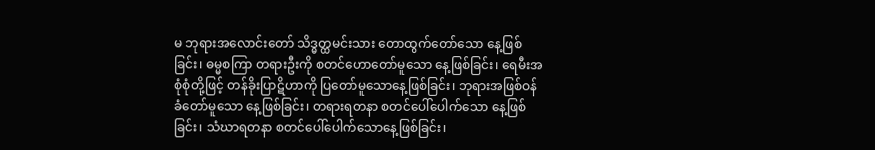မ ဘုရားအလောင်းတော် သိဒ္ဓတ္ထမင်းသား တောထွက်တော်သော နေ့ဖြစ်ခြင်း၊ ဓမ္မစကြာ တရားဦးကို စတင်ဟောတော်မူသော နေ့ဖြစ်ခြင်း၊ ရေမီးအစုံစုံတို့ဖြင့် တန်ခိုးပြာဋိဟာကို ပြတော်မူသောနေ့ဖြစ်ခြင်း၊ ဘုရားအဖြစ်ဝန်ခံတော်မူသော နေ့ဖြစ်ခြင်း၊ တရားရတနာ စတင်ပေါ်ပေါက်သော နေ့ဖြစ်ခြင်း၊ သံဃာရတနာ စတင်ပေါ်ပေါက်သောနေ့ဖြစ်ခြင်း၊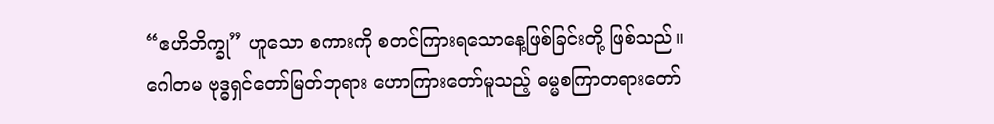“ဧဟိဘိက္ခု” ဟူသော စကားကို စတင်ကြားရသောနေ့ဖြစ်ခြင်းတို့ ဖြစ်သည်။ ဂေါတမ ဗုဒ္ဓရှင်တော်မြတ်ဘုရား ဟောကြားတော်မူသည့် ဓမ္မစကြာတရားတော်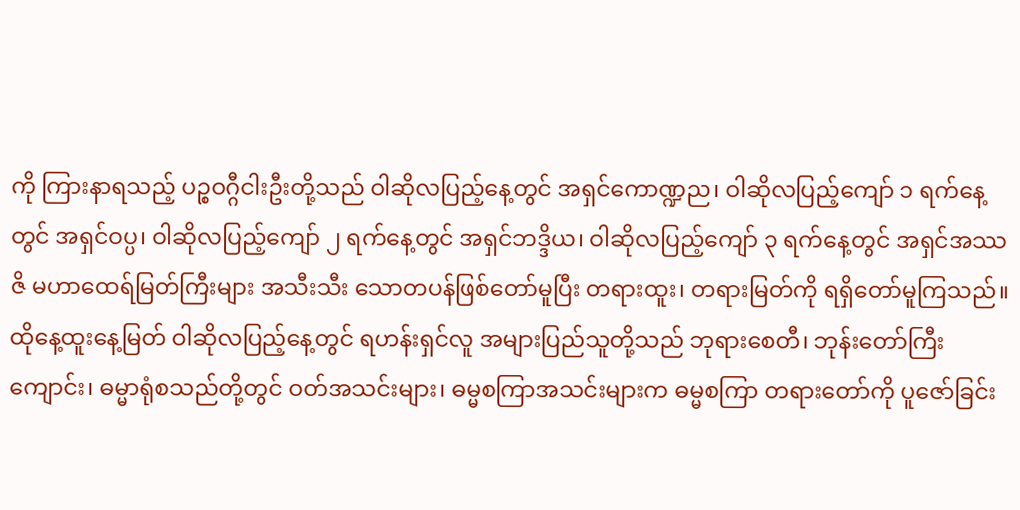ကို ကြားနာရသည့် ပဉ္စဝဂ္ဂီငါးဦးတို့သည် ဝါဆိုလပြည့်နေ့တွင် အရှင်ကောဏ္ဍည၊ ဝါဆိုလပြည့်ကျော် ၁ ရက်နေ့တွင် အရှင်ဝပ္ပ၊ ဝါဆိုလပြည့်ကျော် ၂ ရက်နေ့တွင် အရှင်ဘဒ္ဒိယ၊ ဝါဆိုလပြည့်ကျော် ၃ ရက်နေ့တွင် အရှင်အဿဇိ မဟာထေရ်မြတ်ကြီးများ အသီးသီး သောတပန်ဖြစ်တော်မူပြီး တရားထူး၊ တရားမြတ်ကို ရရှိတော်မူကြသည်။
ထိုနေ့ထူးနေ့မြတ် ဝါဆိုလပြည့်နေ့တွင် ရဟန်းရှင်လူ အများပြည်သူတို့သည် ဘုရားစေတီ၊ ဘုန်းတော်ကြီးကျောင်း၊ ဓမ္မာရုံစသည်တို့တွင် ဝတ်အသင်းများ၊ ဓမ္မစကြာအသင်းများက ဓမ္မစကြာ တရားတော်ကို ပူဇော်ခြင်း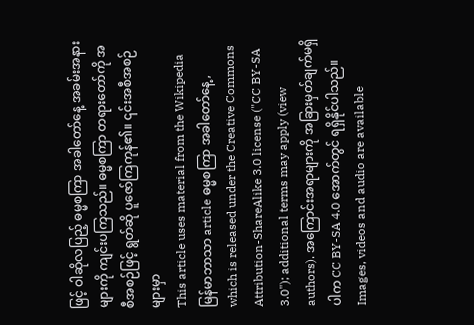ဖြင့် ဝါဆိုလပြည့် ဓမ္မစကြာ အခါတော်နေ့ အခမ်းအနားများကို ကျင်းပကြသည်။ ဓမ္မစကြာ တရားတော်ကို အစီအစဉ်ဖြင့် ရွတ်ဆို ပူဇော်ကြကုန်၏။ ၎င်းအစီအစဉ်များမှာ
This article uses material from the Wikipedia မြန်မာဘာသာ article ဓမ္မစကြာ အခါတော်နေ့, which is released under the Creative Commons Attribution-ShareAlike 3.0 license ("CC BY-SA 3.0"); additional terms may apply (view authors). အကြောင်းအရာများကို အခြားမှတ်ချက်မရှိပါက CC BY-SA 4.0 အောက်တွင် ရရှိနိုင်ပါသည်။ Images, videos and audio are available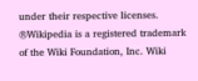under their respective licenses.
®Wikipedia is a registered trademark of the Wiki Foundation, Inc. Wiki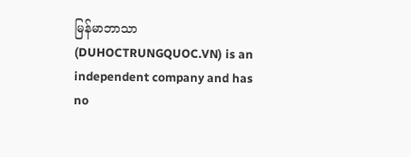မြန်မာဘာသာ (DUHOCTRUNGQUOC.VN) is an independent company and has no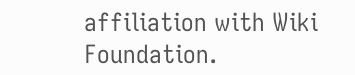affiliation with Wiki Foundation.